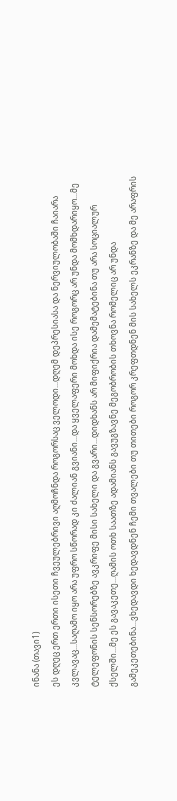ინანა (თავი1)
ეს დღეც ერთ ერთი ისეთი ჩვეულებრივი აღმოჩნდა როგორსაც ველოდი...დღემ დეპრესიასა და ნერვიულობაში ჩაიარა კვლავაც...საღამო იყო არა უფრო სწორად კი ძალიან გვიანი...და ყველაფერი მოხდა ისე როგორც არ უნდა მომხდარიყო...მე ტელეფონის სენსორებზე ავკრიფე მისი სახელი და გვარი...დიდხანს არ მიფიქრია დამემატებინა თუ არა სოციალურ ქსელში...მე ეს გავაკეთე...ღამის ოთხ საათზე ადამიანს გავუგზავნე მეგობრობის თხოვნა რომელიც არ უნდა გამეკეთებინა...ვხედავდი ხედავდნენ ჩემი თვალები თუ თითები როგორ კრეფთდნენ მის სახელს ეკრანზე და მე არაფრის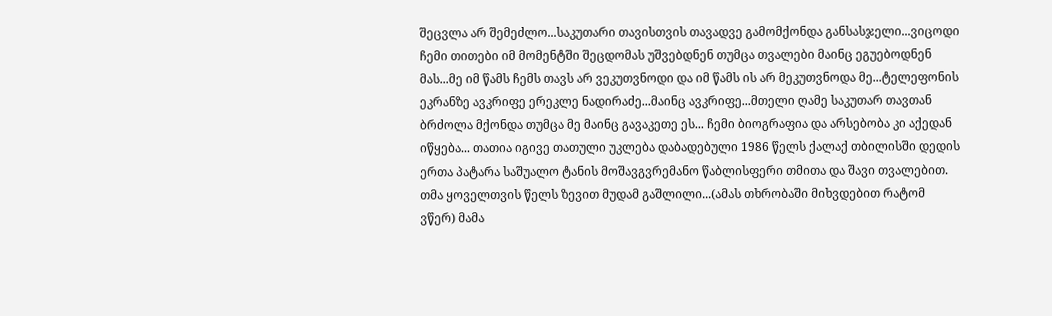შეცვლა არ შემეძლო...საკუთარი თავისთვის თავადვე გამომქონდა განსასჯელი...ვიცოდი ჩემი თითები იმ მომენტში შეცდომას უშვებდნენ თუმცა თვალები მაინც ეგუებოდნენ მას...მე იმ წამს ჩემს თავს არ ვეკუთვნოდი და იმ წამს ის არ მეკუთვნოდა მე...ტელეფონის ეკრანზე ავკრიფე ერეკლე ნადირაძე...მაინც ავკრიფე...მთელი ღამე საკუთარ თავთან ბრძოლა მქონდა თუმცა მე მაინც გავაკეთე ეს... ჩემი ბიოგრაფია და არსებობა კი აქედან იწყება... თათია იგივე თათული უკლება დაბადებული 1986 წელს ქალაქ თბილისში დედის ერთა პატარა საშუალო ტანის მოშავგვრემანო წაბლისფერი თმითა და შავი თვალებით. თმა ყოველთვის წელს ზევით მუდამ გაშლილი...(ამას თხრობაში მიხვდებით რატომ ვწერ) მამა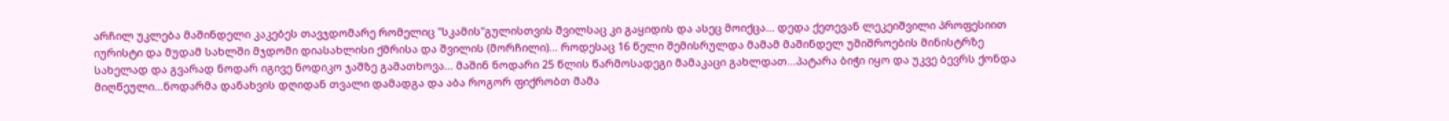არჩილ უკლება მაშინდელი კაკებეს თავჯდომარე რომელიც "სკამის"გულისთვის შვილსაც კი გაყიდის და ასეც მოიქცა... დედა ქეთევან ლეკეიშვილი პროფესიით იურისტი და მუდამ სახლში მჯდომი დიასახლისი ქმრისა და შვილის (მორჩილი)... როდესაც 16 წელი შემისრულდა მამამ მაშინდელ უშიშროების მინისტრზე სახელად და გვარად ნოდარ იგივე ნოდიკო ჯაშზე გამათხოვა... მაშინ ნოდარი 25 წლის წარმოსადეგი მამაკაცი გახლდათ...პატარა ბიჭი იყო და უკვე ბევრს ქონდა მიღწეული...ნოდარმა დანახვის დღიდან თვალი დამადგა და აბა როგორ ფიქრობთ მამა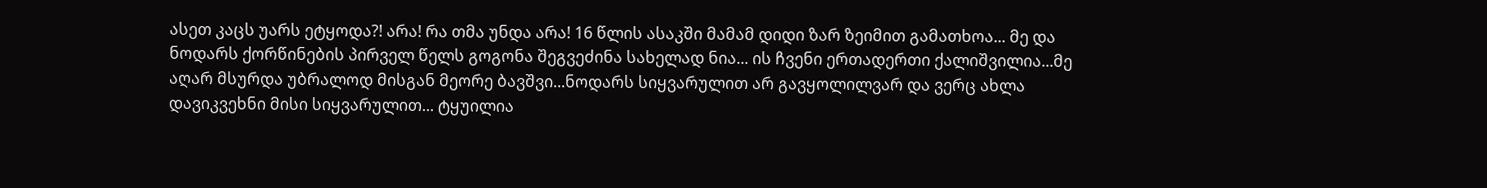ასეთ კაცს უარს ეტყოდა?! არა! რა თმა უნდა არა! 16 წლის ასაკში მამამ დიდი ზარ ზეიმით გამათხოა... მე და ნოდარს ქორწინების პირველ წელს გოგონა შეგვეძინა სახელად ნია... ის ჩვენი ერთადერთი ქალიშვილია...მე აღარ მსურდა უბრალოდ მისგან მეორე ბავშვი...ნოდარს სიყვარულით არ გავყოლილვარ და ვერც ახლა დავიკვეხნი მისი სიყვარულით... ტყუილია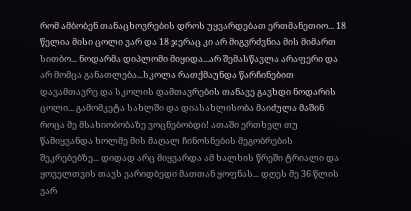რომ ამბობენ თანაცხოვრების დროს უყვარდებათ ერთმანეთიო... 18 წელია მისი ცოლი ვარ და 18 ჯერაც კი არ მიგვრძვნია მის მიმართ სითბო... ნოდარმა დიპლომი მიყიდა...არ შემასწავლა არაფერი და არ მომცა განათლება...სკოლა რათქმაუნდა წარჩინებით დავამთავრე და სკოლის დამთავრების თანავე გავხდი ნოდარის ცოლი... გამომკეტა სახლში და დიასახლისობა მაიძულა მაშინ როცა მე მსახიობობაზე ვოცნებობდი! ათაში ერთხელ თუ წამიყვანდა ხოლმე მის მაღალ ჩინოსნების მეგობრების შეკრებებზე... დიდად არც მიყვარდა ამ ხალხის წრეში ტრიალი და ყოველთვის თავს ვარიდბედი მათთან ყოფნას... დღეს მე 36 წლის ვარ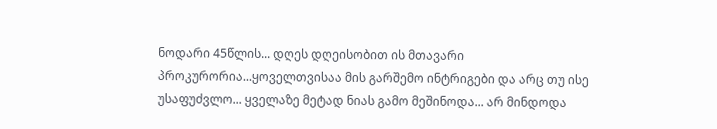ნოდარი 45წლის... დღეს დღეისობით ის მთავარი პროკურორია...ყოველთვისაა მის გარშემო ინტრიგები და არც თუ ისე უსაფუძვლო... ყველაზე მეტად ნიას გამო მეშინოდა... არ მინდოდა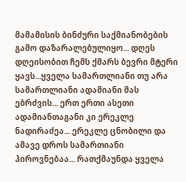მამამისის ბინძური საქმიანობების გამო დაზარალებულიყო... დღეს დღეისობით ჩემს ქმარს ბევრი მტერი ყავს...ყველა სამართლიანი თუ არა სამართლიანი ადამიანი მას ებრძვის... ერთ ერთი ასეთი ადამიანთაგანი კი ერეკლე ნადირაძეა... ერეკლე ცნობილი და ამავე დროს სამართიანი პიროვნებაა... რათქმაუნდა ყველა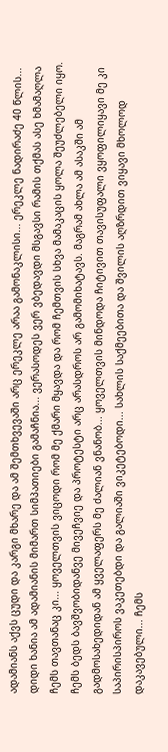ადამიანს აქვს ცუდი და კარგი მხარე და ამ შემთხვევაში არც ერეკლე არაა გამონაკლისი... ერეკლე ნადირაძე 40 წლის... დიდი ხანია ამ ადამიანის მიმართ სიმპათიები გამაჩნია... ვერასოდეს ვერ ვბედავდი მსგავსი რამის თქმას ასე ხმამაღლა ჩემს თავთანაც კი... ყოველთვის ვიცოდი რომ მე ქმარი მყავდა და რომ ჩემთვის სხვა მამაკაცის ყოლა შეუძლებელი იყო. ჩემს ბედს ბავშვობიდანვე მივეჩვიე და პროტესტი არც არასდროს არ გამომიხატავს. მაგრამ ახლა ამ ასაკში ამ გადმოსახედიდან ამ ყველაფერს მე ძალიან ვნანობ... ყოველთვის მინდოდა ჩიტივით თავისუფალი ვყოფილიყავი მე კი საპირისპიროს ვაკეთებდი და გალიაში ვიკეტებოდი... სახლის საქმეებითა და შვილის აღზრდით ვიყავი მხოლოდ დაკავებული... ჩემს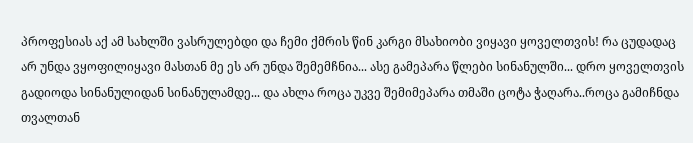პროფესიას აქ ამ სახლში ვასრულებდი და ჩემი ქმრის წინ კარგი მსახიობი ვიყავი ყოველთვის! რა ცუდადაც არ უნდა ვყოფილიყავი მასთან მე ეს არ უნდა შემემჩნია... ასე გამეპარა წლები სინანულში... დრო ყოველთვის გადიოდა სინანულიდან სინანულამდე... და ახლა როცა უკვე შემიმეპარა თმაში ცოტა ჭაღარა..როცა გამიჩნდა თვალთან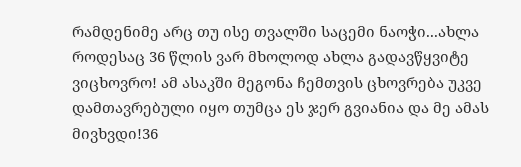რამდენიმე არც თუ ისე თვალში საცემი ნაოჭი...ახლა როდესაც 36 წლის ვარ მხოლოდ ახლა გადავწყვიტე ვიცხოვრო! ამ ასაკში მეგონა ჩემთვის ცხოვრება უკვე დამთავრებული იყო თუმცა ეს ჯერ გვიანია და მე ამას მივხვდი!36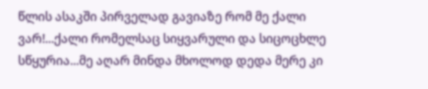წლის ასაკში პირველად გავიაზე რომ მე ქალი ვარ!...ქალი რომელსაც სიყვარული და სიცოცხლე სწყურია...მე აღარ მინდა მხოლოდ დედა მერე კი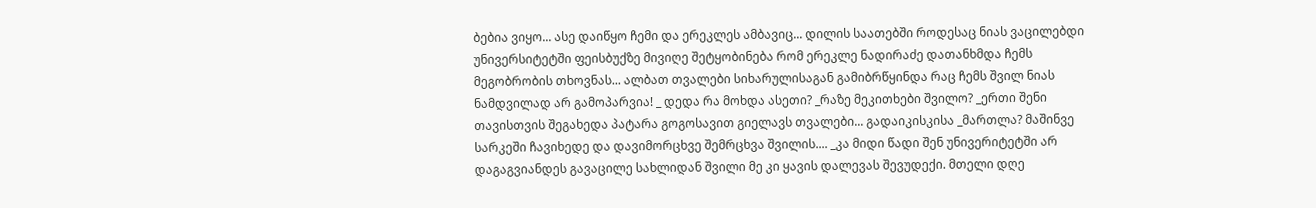ბებია ვიყო... ასე დაიწყო ჩემი და ერეკლეს ამბავიც... დილის საათებში როდესაც ნიას ვაცილებდი უნივერსიტეტში ფეისბუქზე მივიღე შეტყობინება რომ ერეკლე ნადირაძე დათანხმდა ჩემს მეგობრობის თხოვნას... ალბათ თვალები სიხარულისაგან გამიბრწყინდა რაც ჩემს შვილ ნიას ნამდვილად არ გამოპარვია! _ დედა რა მოხდა ასეთი? _რაზე მეკითხები შვილო? _ერთი შენი თავისთვის შეგახედა პატარა გოგოსავით გიელავს თვალები... გადაიკისკისა _მართლა? მაშინვე სარკეში ჩავიხედე და დავიმორცხვე შემრცხვა შვილის.... _კა მიდი წადი შენ უნივერიტეტში არ დაგაგვიანდეს გავაცილე სახლიდან შვილი მე კი ყავის დალევას შევუდექი. მთელი დღე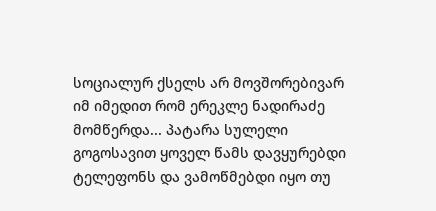სოციალურ ქსელს არ მოვშორებივარ იმ იმედით რომ ერეკლე ნადირაძე მომწერდა... პატარა სულელი გოგოსავით ყოველ წამს დავყურებდი ტელეფონს და ვამოწმებდი იყო თუ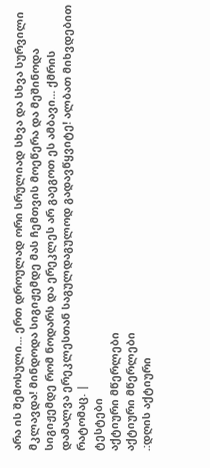არა ის შემოსული... ერთ დროულად ორი სრულიად სხვა და სხვა სურვილი მკლავდა! მინდოდა სიგიჟემდე მას ჩემთვის მოეწერა და მეშინოდა სიგიჟემდე რომ ნოდარს და ერეკლეს არ გაეგოთ ეს ამბავი... ქმრის დამალვა ერეკლესთან საგულდაგულოდ გადავწყვიტე! ალბათ მიხვდებით რატომაც. |
ტესტები
აქტიური მწერლები
აქტიური მწერლები
.:დღის აქტიური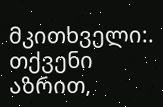მკითხველი:.
თქვენი აზრით,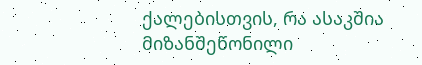ქალებისთვის, რა ასაკშია მიზანშეწონილი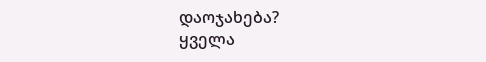დაოჯახება?
ყველა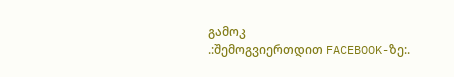გამოკ
.:შემოგვიერთდით FACEBOOK-ზე:.